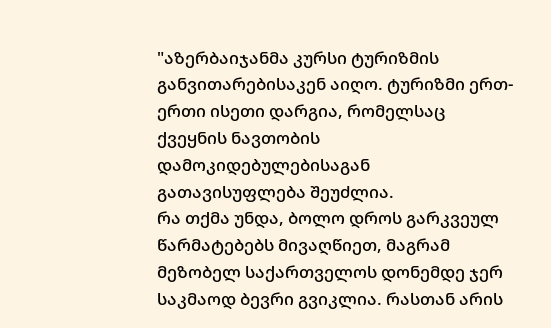"აზერბაიჯანმა კურსი ტურიზმის განვითარებისაკენ აიღო. ტურიზმი ერთ-ერთი ისეთი დარგია, რომელსაც ქვეყნის ნავთობის დამოკიდებულებისაგან გათავისუფლება შეუძლია.
რა თქმა უნდა, ბოლო დროს გარკვეულ წარმატებებს მივაღწიეთ, მაგრამ მეზობელ საქართველოს დონემდე ჯერ საკმაოდ ბევრი გვიკლია. რასთან არის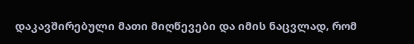დაკავშირებული მათი მიღწევები და იმის ნაცვლად, რომ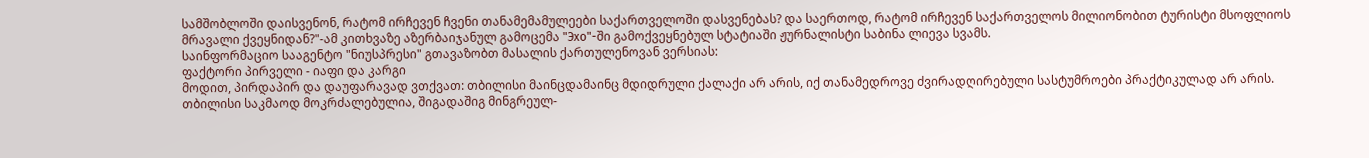სამშობლოში დაისვენონ, რატომ ირჩევენ ჩვენი თანამემამულეები საქართველოში დასვენებას? და საერთოდ, რატომ ირჩევენ საქართველოს მილიონობით ტურისტი მსოფლიოს მრავალი ქვეყნიდან?"-ამ კითხვაზე აზერბაიჯანულ გამოცემა "Эхо"-ში გამოქვეყნებულ სტატიაში ჟურნალისტი საბინა ლიევა სვამს.
საინფორმაციო სააგენტო "ნიუსპრესი" გთავაზობთ მასალის ქართულენოვან ვერსიას:
ფაქტორი პირველი - იაფი და კარგი
მოდით, პირდაპირ და დაუფარავად ვთქვათ: თბილისი მაინცდამაინც მდიდრული ქალაქი არ არის, იქ თანამედროვე ძვირადღირებული სასტუმროები პრაქტიკულად არ არის. თბილისი საკმაოდ მოკრძალებულია, შიგადაშიგ მინგრეულ-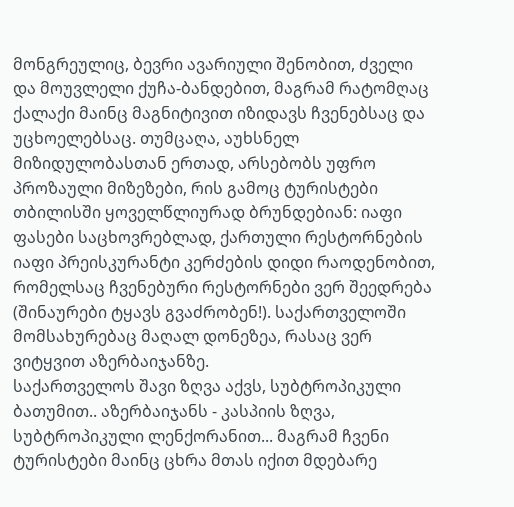მონგრეულიც, ბევრი ავარიული შენობით, ძველი და მოუვლელი ქუჩა-ბანდებით, მაგრამ რატომღაც ქალაქი მაინც მაგნიტივით იზიდავს ჩვენებსაც და უცხოელებსაც. თუმცაღა, აუხსნელ მიზიდულობასთან ერთად, არსებობს უფრო პროზაული მიზეზები, რის გამოც ტურისტები თბილისში ყოველწლიურად ბრუნდებიან: იაფი ფასები საცხოვრებლად, ქართული რესტორნების იაფი პრეისკურანტი კერძების დიდი რაოდენობით, რომელსაც ჩვენებური რესტორნები ვერ შეედრება (შინაურები ტყავს გვაძრობენ!). საქართველოში მომსახურებაც მაღალ დონეზეა, რასაც ვერ ვიტყვით აზერბაიჯანზე.
საქართველოს შავი ზღვა აქვს, სუბტროპიკული ბათუმით.. აზერბაიჯანს - კასპიის ზღვა, სუბტროპიკული ლენქორანით... მაგრამ ჩვენი ტურისტები მაინც ცხრა მთას იქით მდებარე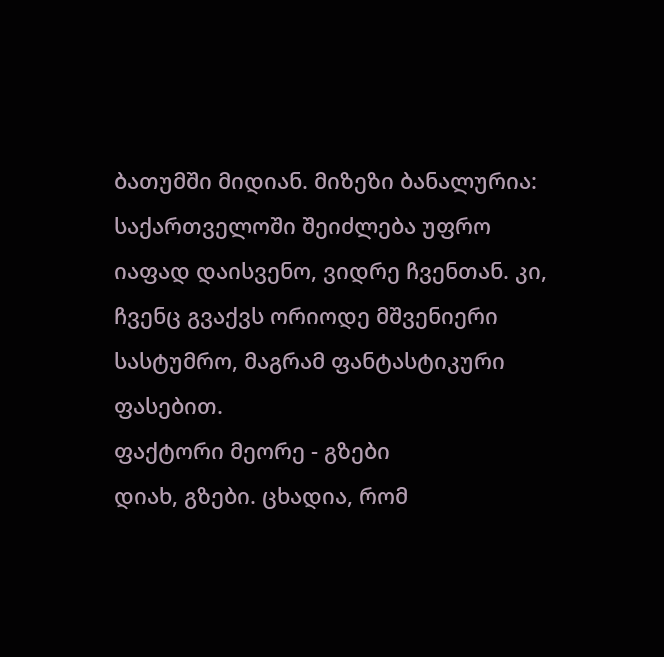ბათუმში მიდიან. მიზეზი ბანალურია: საქართველოში შეიძლება უფრო იაფად დაისვენო, ვიდრე ჩვენთან. კი, ჩვენც გვაქვს ორიოდე მშვენიერი სასტუმრო, მაგრამ ფანტასტიკური ფასებით.
ფაქტორი მეორე - გზები
დიახ, გზები. ცხადია, რომ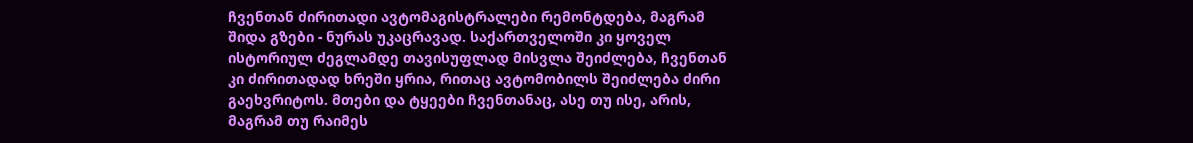ჩვენთან ძირითადი ავტომაგისტრალები რემონტდება, მაგრამ შიდა გზები - ნურას უკაცრავად. საქართველოში კი ყოველ ისტორიულ ძეგლამდე თავისუფლად მისვლა შეიძლება, ჩვენთან კი ძირითადად ხრეში ყრია, რითაც ავტომობილს შეიძლება ძირი გაეხვრიტოს. მთები და ტყეები ჩვენთანაც, ასე თუ ისე, არის, მაგრამ თუ რაიმეს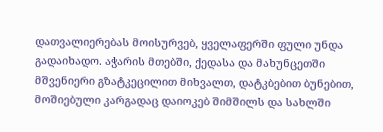დათვალიერებას მოისურვებ, ყველაფერში ფული უნდა გადაიხადო. აჭარის მთებში, ქედასა და მახუნცეთში მშვენიერი გზატკეცილით მიხვალთ, დატკბებით ბუნებით, მოშიებული კარგადაც დაიოკებ შიმშილს და სახლში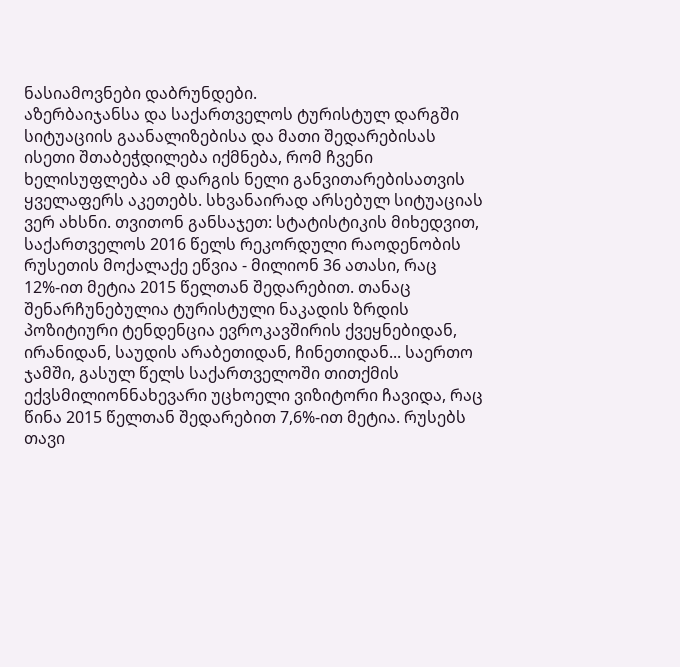ნასიამოვნები დაბრუნდები.
აზერბაიჯანსა და საქართველოს ტურისტულ დარგში სიტუაციის გაანალიზებისა და მათი შედარებისას ისეთი შთაბეჭდილება იქმნება, რომ ჩვენი ხელისუფლება ამ დარგის ნელი განვითარებისათვის ყველაფერს აკეთებს. სხვანაირად არსებულ სიტუაციას ვერ ახსნი. თვითონ განსაჯეთ: სტატისტიკის მიხედვით, საქართველოს 2016 წელს რეკორდული რაოდენობის რუსეთის მოქალაქე ეწვია - მილიონ 36 ათასი, რაც 12%-ით მეტია 2015 წელთან შედარებით. თანაც შენარჩუნებულია ტურისტული ნაკადის ზრდის პოზიტიური ტენდენცია ევროკავშირის ქვეყნებიდან, ირანიდან, საუდის არაბეთიდან, ჩინეთიდან... საერთო ჯამში, გასულ წელს საქართველოში თითქმის ექვსმილიონნახევარი უცხოელი ვიზიტორი ჩავიდა, რაც წინა 2015 წელთან შედარებით 7,6%-ით მეტია. რუსებს თავი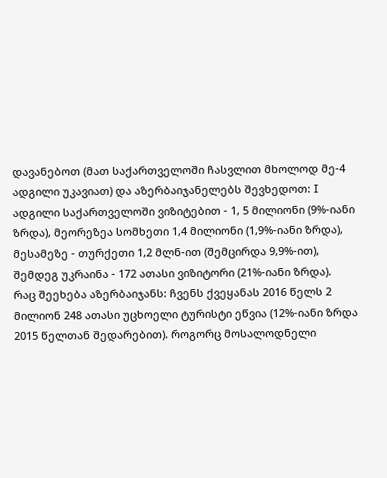დავანებოთ (მათ საქართველოში ჩასვლით მხოლოდ მე-4 ადგილი უკავიათ) და აზერბაიჯანელებს შევხედოთ: I ადგილი საქართველოში ვიზიტებით - 1, 5 მილიონი (9%-იანი ზრდა), მეორეზეა სომხეთი 1,4 მილიონი (1,9%-იანი ზრდა), მესამეზე - თურქეთი 1,2 მლნ-ით (შემცირდა 9,9%-ით), შემდეგ უკრაინა - 172 ათასი ვიზიტორი (21%-იანი ზრდა).
რაც შეეხება აზერბაიჯანს: ჩვენს ქვეყანას 2016 წელს 2 მილიონ 248 ათასი უცხოელი ტურისტი ეწვია (12%-იანი ზრდა 2015 წელთან შედარებით). როგორც მოსალოდნელი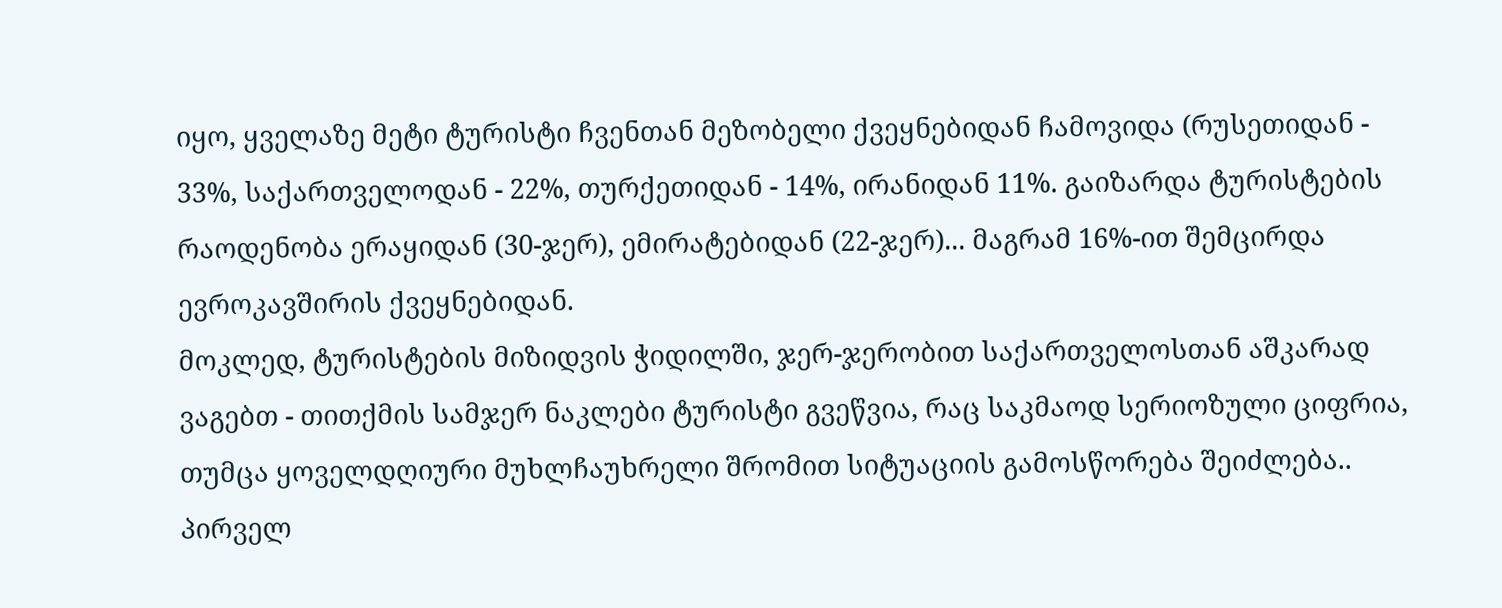იყო, ყველაზე მეტი ტურისტი ჩვენთან მეზობელი ქვეყნებიდან ჩამოვიდა (რუსეთიდან - 33%, საქართველოდან - 22%, თურქეთიდან - 14%, ირანიდან 11%. გაიზარდა ტურისტების რაოდენობა ერაყიდან (30-ჯერ), ემირატებიდან (22-ჯერ)... მაგრამ 16%-ით შემცირდა ევროკავშირის ქვეყნებიდან.
მოკლედ, ტურისტების მიზიდვის ჭიდილში, ჯერ-ჯერობით საქართველოსთან აშკარად ვაგებთ - თითქმის სამჯერ ნაკლები ტურისტი გვეწვია, რაც საკმაოდ სერიოზული ციფრია, თუმცა ყოველდღიური მუხლჩაუხრელი შრომით სიტუაციის გამოსწორება შეიძლება.. პირველ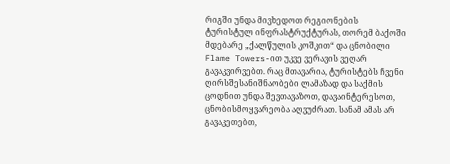რიგში უნდა მივხედოთ რეგიონების ტურისტულ ინფრასტრუქტურას, თორემ ბაქოში მდებარე „ქალწულის კოშკით“ და ცნობილი Flame Towers-ით უკვე ვერავის ვეღარ გავაკვირვებთ. რაც მთავარია, ტურისტებს ჩვენი ღირსშესანიშნაობები ლამაზად და საქმის ცოდნით უნდა შევთავაზოთ, დავაინტერესოთ, ცნობისმოყვარეობა აღვუძრათ. სანამ ამას არ გავაკეთებთ,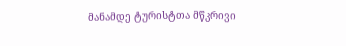მანამდე ტურისტთა მწკრივი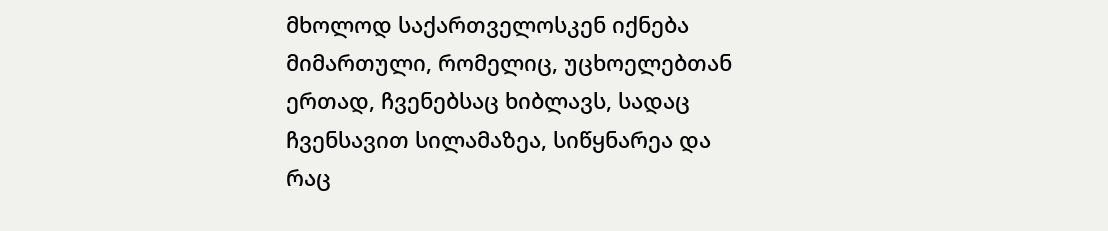მხოლოდ საქართველოსკენ იქნება მიმართული, რომელიც, უცხოელებთან ერთად, ჩვენებსაც ხიბლავს, სადაც ჩვენსავით სილამაზეა, სიწყნარეა და რაც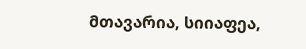მთავარია, სიიაფეა,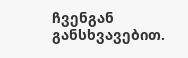ჩვენგან განსხვავებით.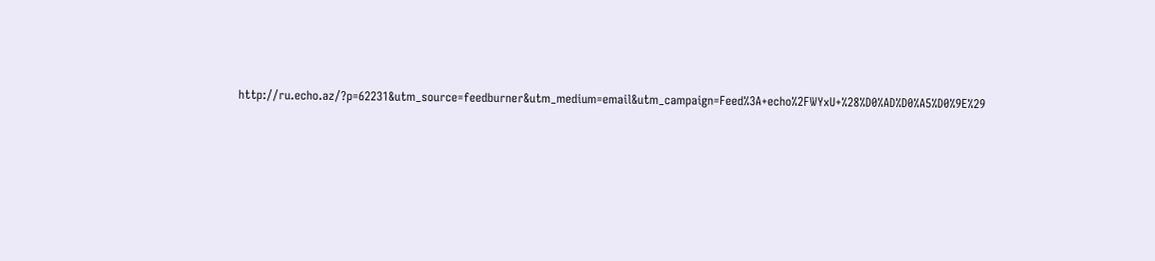http://ru.echo.az/?p=62231&utm_source=feedburner&utm_medium=email&utm_campaign=Feed%3A+echo%2FWYxU+%28%D0%AD%D0%A5%D0%9E%29